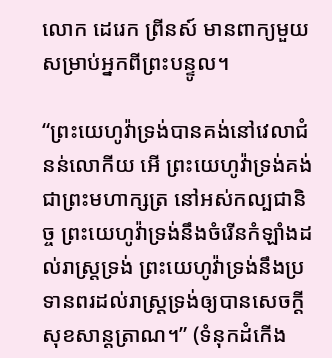លោក ដេរេក ព្រីនស៍ មានពាក្យមួយសម្រាប់អ្នកពីព្រះបន្ទូល។

“ព្រះ‌យេហូវ៉ាទ្រង់បានគង់នៅវេលាជំនន់លោកីយ អើ ព្រះ‌យេហូវ៉ាទ្រង់គង់ជាព្រះ‌មហា‌ក្សត្រ នៅអស់‌កល្ប‌ជានិច្ច ព្រះ‌យេហូវ៉ាទ្រង់នឹងចំរើនកំឡាំងដល់រាស្ត្រទ្រង់ ព្រះ‌យេហូវ៉ាទ្រង់នឹងប្រទានពរដល់រាស្ត្រទ្រង់ឲ្យបានសេចក្ដីសុខ‌សាន្ត‌ត្រាណ។” (ទំនុកដំកើង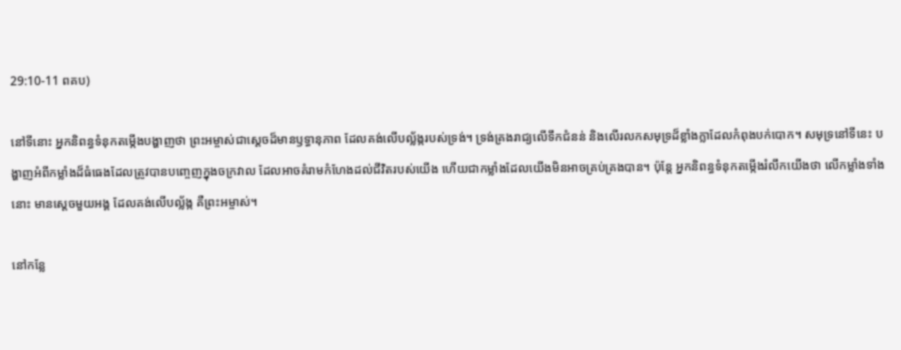29:10-11 ពគប)

នៅទីនោះ អ្នកនិពន្ធទំនុកតម្កើងបង្ហាញថា ព្រះអម្ចាស់ជាស្តេចដ៏មានឫទ្ធានុភាព ដែលគង់លើបល្ល័ង្ករបស់ទ្រង់។ ទ្រង់គ្រងរាជ្យលើទឹកជំនន់ និងលើរលកសមុទ្រដ៏ខ្លាំងក្លាដែលកំពុងបក់បោក។ សមុទ្រនៅទីនេះ បង្ហាញអំពីកម្លាំងដ៏ធំធេងដែលត្រូវបានបញ្ចេញក្នុងចក្រវាល ដែលអាចគំរាមកំហែងដល់ជីវិតរបស់យើង ហើយជាកម្លាំងដែលយើងមិនអាចគ្រប់គ្រងបាន។ ប៉ុន្តែ អ្នកនិពន្ធទំនុកតម្កើងរំលឹកយើងថា លើកម្លាំងទាំងនោះ មានស្តេចមួយអង្គ ដែលគង់លើបល្ល័ង្ក គឺព្រះអម្ចាស់។

នៅកន្លែ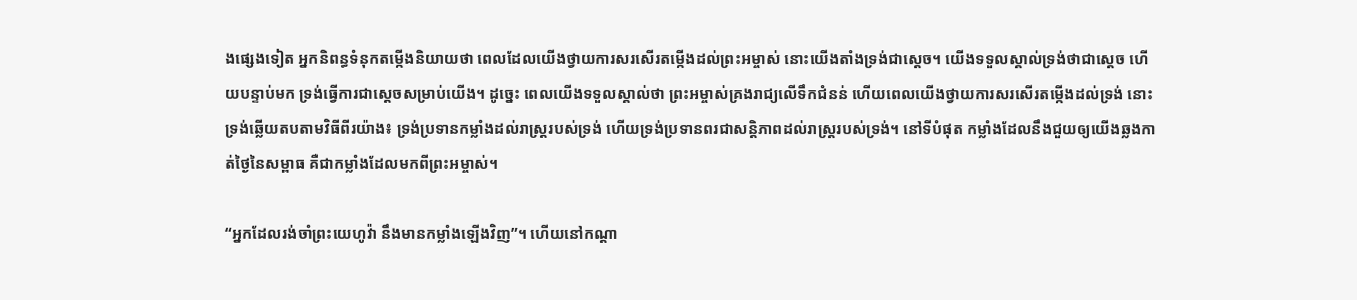ងផ្សេងទៀត អ្នកនិពន្ធទំនុកតម្កើងនិយាយថា ពេលដែលយើងថ្វាយការសរសើរតម្កើងដល់ព្រះអម្ចាស់ នោះយើងតាំងទ្រង់ជាស្តេច។ យើងទទួលស្គាល់ទ្រង់ថាជាស្តេច ហើយបន្ទាប់មក ទ្រង់ធ្វើការជាស្តេចសម្រាប់យើង។ ដូច្នេះ ពេលយើងទទួលស្គាល់ថា ព្រះអម្ចាស់គ្រងរាជ្យលើទឹកជំនន់ ហើយពេលយើងថ្វាយការសរសើរតម្កើងដល់ទ្រង់ នោះទ្រង់ឆ្លើយតបតាមវិធីពីរយ៉ាង៖ ទ្រង់ប្រទានកម្លាំងដល់រាស្ត្ររបស់ទ្រង់ ហើយទ្រង់ប្រទានពរជាសន្តិភាពដល់រាស្ត្ររបស់ទ្រង់។ នៅទីបំផុត កម្លាំងដែលនឹងជួយឲ្យយើងឆ្លងកាត់ថ្ងៃនៃសម្ពាធ គឺជាកម្លាំងដែលមកពីព្រះអម្ចាស់។

“អ្នកដែលរង់ចាំព្រះយេហូវ៉ា នឹងមានកម្លាំងឡើងវិញ”។ ហើយនៅកណ្ដា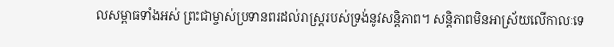លសម្ពាធទាំងអស់ ព្រះជាម្ចាស់ប្រទានពរដល់រាស្ត្ររបស់ទ្រង់នូវសន្តិភាព។ សន្តិភាពមិនអាស្រ័យលើកាលៈទេ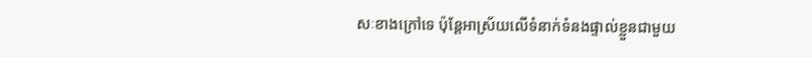សៈខាងក្រៅទេ ប៉ុន្តែអាស្រ័យលើទំនាក់ទំនងផ្ទាល់ខ្លួនជាមួយ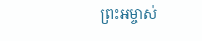ព្រះអម្ចាស់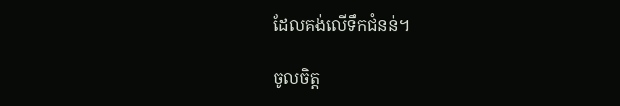ដែលគង់លើទឹកជំនន់។

ចូលចិត្ត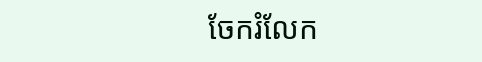ចែករំលែក